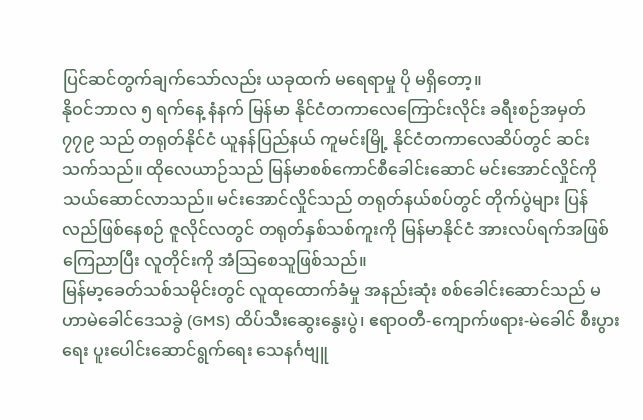ပြင်ဆင်တွက်ချက်သော်လည်း ယခုထက် မရေရာမှု ပို မရှိတော့။
နိုဝင်ဘာလ ၅ ရက်နေ့ နံနက် မြန်မာ နိုင်ငံတကာလေကြောင်းလိုင်း ခရီးစဉ်အမှတ် ၇၇၉ သည် တရုတ်နိုင်ငံ ယူနန်ပြည်နယ် ကူမင်းမြို့ နိုင်ငံတကာလေဆိပ်တွင် ဆင်းသက်သည်။ ထိုလေယာဉ်သည် မြန်မာစစ်ကောင်စီခေါင်းဆောင် မင်းအောင်လှိုင်ကို သယ်ဆောင်လာသည်။ မင်းအောင်လှိုင်သည် တရုတ်နယ်စပ်တွင် တိုက်ပွဲများ ပြန်လည်ဖြစ်နေစဉ် ဇူလိုင်လတွင် တရုတ်နှစ်သစ်ကူးကို မြန်မာနိုင်ငံ အားလပ်ရက်အဖြစ် ကြေညာပြီး လူတိုင်းကို အံသြစေသူဖြစ်သည်။
မြန်မာ့ခေတ်သစ်သမိုင်းတွင် လူထုထောက်ခံမှု အနည်းဆုံး စစ်ခေါင်းဆောင်သည် မဟာမဲခေါင်ဒေသခွဲ (GMS) ထိပ်သီးဆွေးနွေးပွဲ၊ ဧရာဝတီ-ကျောက်ဖရား-မဲခေါင် စီးပွားရေး ပူးပေါင်းဆောင်ရွက်ရေး သေနင်္ဂဗျူ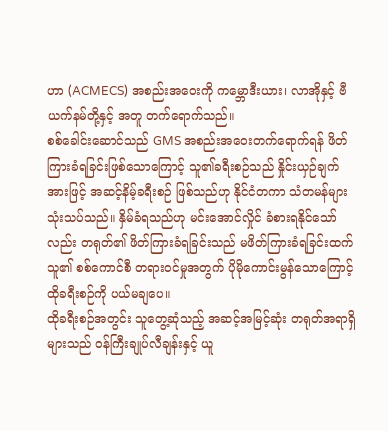ဟာ (ACMECS) အစည်းအဝေးကို ကမ္ဘောဒီးယား၊ လာအိုနှင့် ဗီယက်နမ်တို့နှင့် အတူ တက်ရောက်သည်။
စစ်ခေါင်းဆောင်သည် GMS အစည်းအဝေးတက်ရောက်ရန် ဖိတ်ကြားခံရခြင်းဖြစ်သောကြောင့် သူ၏ခရီးစဉ်သည် နှိုင်းယှဉ်ချက်အားဖြင့် အဆင့်နိမ့်ခရီးစဉ် ဖြစ်သည်ဟု နိုင်ငံတကာ သံတမန်များ သုံးသပ်သည်။ နှိမ်ခံရသည်ဟု မင်းအောင်လှိုင် ခံစားရနိုင်သော်လည်း တရုတ်၏ ဖိတ်ကြားခံရခြင်းသည် မဖိတ်ကြားခံရခြင်းထက် သူ၏ စစ်ကောင်စီ တရားဝင်မှုအတွက် ပိုမိုကောင်းမွန်သောကြောင့် ထိုခရီးစဉ်ကို ပယ်မချပေ။
ထိုခရီးစဉ်အတွင်း သူတွေ့ဆုံသည့် အဆင့်အမြင့်ဆုံး တရုတ်အရာရှိများသည် ဝန်ကြီးချုပ်လီချန်းနှင့် ယူ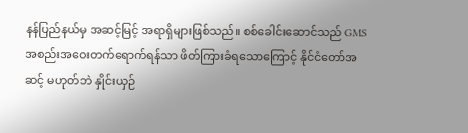နန်ပြည်နယ်မှ အဆင့်မြင့် အရာရှိများဖြစ်သည်။ စစ်ခေါင်းဆောင်သည် GMS အစည်းအဝေးတက်ရောက်ရန်သာ ဖိတ်ကြားခံရသောကြောင့် နိုင်ငံတော်အဆင့် မဟုတ်ဘဲ နှိုင်းယှဉ်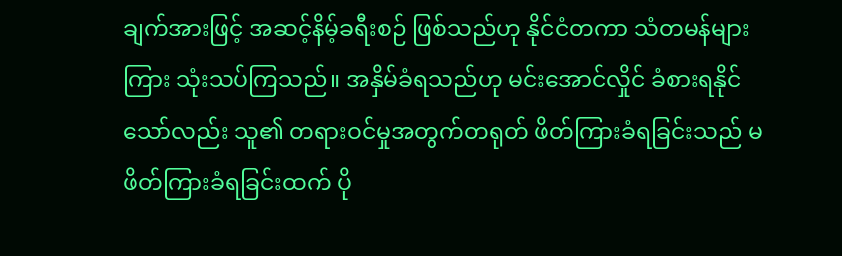ချက်အားဖြင့် အဆင့်နိမ့်ခရီးစဉ် ဖြစ်သည်ဟု နိုင်ငံတကာ သံတမန်များကြား သုံးသပ်ကြသည်။ အနှိမ်ခံရသည်ဟု မင်းအောင်လှိုင် ခံစားရနိုင်သော်လည်း သူ၏ တရားဝင်မှုအတွက်တရုတ် ဖိတ်ကြားခံရခြင်းသည် မဖိတ်ကြားခံရခြင်းထက် ပို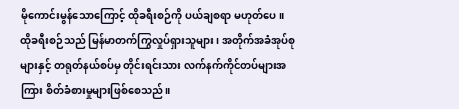မိုကောင်းမွန်သောကြောင့် ထိုခရီးစဉ်ကို ပယ်ချစရာ မဟုတ်ပေ။
ထိုခရီးစဉ်သည် မြန်မာတက်ကြွလှုပ်ရှားသူများ၊ အတိုက်အခံအုပ်စုများနှင့် တရုတ်နယ်စပ်မှ တိုင်းရင်းသား လက်နက်ကိုင်တပ်များအကြား စိတ်ခံစားမှုများဖြစ်စေသည်။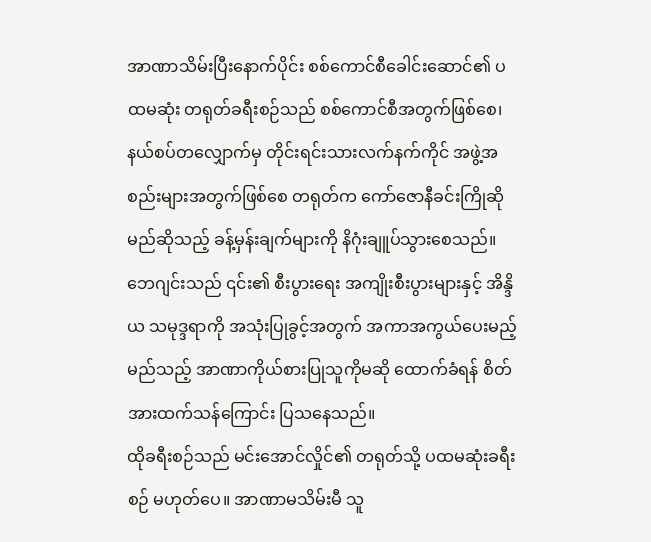အာဏာသိမ်းပြီးနောက်ပိုင်း စစ်ကောင်စီခေါင်းဆောင်၏ ပထမဆုံး တရုတ်ခရီးစဉ်သည် စစ်ကောင်စီအတွက်ဖြစ်စေ၊ နယ်စပ်တလျှောက်မှ တိုင်းရင်းသားလက်နက်ကိုင် အဖွဲ့အစည်းများအတွက်ဖြစ်စေ တရုတ်က ကော်ဇောနီခင်းကြိုဆိုမည်ဆိုသည့် ခန့်မှန်းချက်များကို နိဂုံးချူပ်သွားစေသည်။ ဘေဂျင်းသည် ၎င်း၏ စီးပွားရေး အကျိုးစီးပွားများနှင့် အိန္ဒိယ သမုဒ္ဒရာကို အသုံးပြုခွင့်အတွက် အကာအကွယ်ပေးမည့် မည်သည့် အာဏာကိုယ်စားပြုသူကိုမဆို ထောက်ခံရန် စိတ်အားထက်သန်ကြောင်း ပြသနေသည်။
ထိုခရီးစဉ်သည် မင်းအောင်လှိုင်၏ တရုတ်သို့ ပထမဆုံးခရီးစဉ် မဟုတ်ပေ။ အာဏာမသိမ်းမီ သူ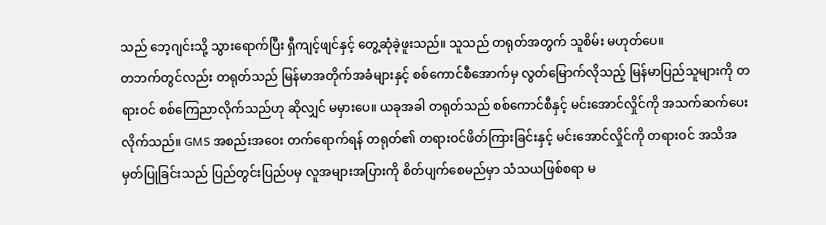သည် ဘေ့ဂျင်းသို့ သွားရောက်ပြီး ရှီကျင့်ဖျင်နှင့် တွေ့ဆုံခဲ့ဖူးသည်။ သူသည် တရုတ်အတွက် သူစိမ်း မဟုတ်ပေ။
တဘက်တွင်လည်း တရုတ်သည် မြန်မာအတိုက်အခံများနှင့် စစ်ကောင်စီအောက်မှ လွတ်မြောက်လိုသည့် မြန်မာပြည်သူများကို တရားဝင် စစ်ကြေညာလိုက်သည်ဟု ဆိုလျှင် မမှားပေ။ ယခုအခါ တရုတ်သည် စစ်ကောင်စီနှင့် မင်းအောင်လှိုင်ကို အသက်ဆက်ပေးလိုက်သည်။ GMS အစည်းအဝေး တက်ရောက်ရန် တရုတ်၏ တရားဝင်ဖိတ်ကြားခြင်းနှင့် မင်းအောင်လှိုင်ကို တရားဝင် အသိအမှတ်ပြုခြင်းသည် ပြည်တွင်းပြည်ပမှ လူအများအပြားကို စိတ်ပျက်စေမည်မှာ သံသယဖြစ်စရာ မ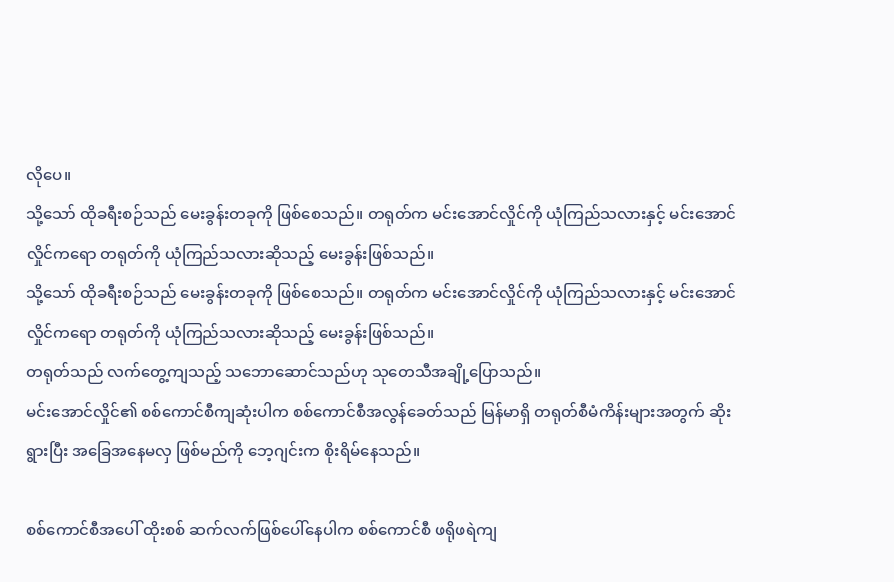လိုပေ။
သို့သော် ထိုခရီးစဉ်သည် မေးခွန်းတခုကို ဖြစ်စေသည်။ တရုတ်က မင်းအောင်လှိုင်ကို ယုံကြည်သလားနှင့် မင်းအောင်လှိုင်ကရော တရုတ်ကို ယုံကြည်သလားဆိုသည့် မေးခွန်းဖြစ်သည်။
သို့သော် ထိုခရီးစဉ်သည် မေးခွန်းတခုကို ဖြစ်စေသည်။ တရုတ်က မင်းအောင်လှိုင်ကို ယုံကြည်သလားနှင့် မင်းအောင်လှိုင်ကရော တရုတ်ကို ယုံကြည်သလားဆိုသည့် မေးခွန်းဖြစ်သည်။
တရုတ်သည် လက်တွေ့ကျသည့် သဘောဆောင်သည်ဟု သုတေသီအချို့ပြောသည်။
မင်းအောင်လှိုင်၏ စစ်ကောင်စီကျဆုံးပါက စစ်ကောင်စီအလွန်ခေတ်သည် မြန်မာရှိ တရုတ်စီမံကိန်းများအတွက် ဆိုးရွားပြီး အခြေအနေမလှ ဖြစ်မည်ကို ဘေ့ဂျင်းက စိုးရိမ်နေသည်။

စစ်ကောင်စီအပေါ် ထိုးစစ် ဆက်လက်ဖြစ်ပေါ်နေပါက စစ်ကောင်စီ ဖရိုဖရဲကျ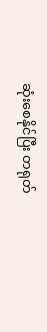ဆုံးစေနိုင်ပြီး တရုတ်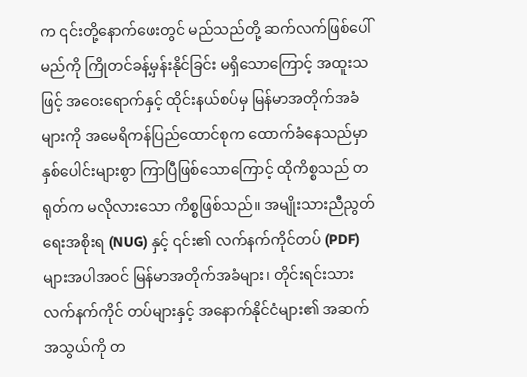က ၎င်းတို့နောက်ဖေးတွင် မည်သည်တို့ ဆက်လက်ဖြစ်ပေါ်မည်ကို ကြိုတင်ခန့်မှန်းနိုင်ခြင်း မရှိသောကြောင့် အထူးသဖြင့် အဝေးရောက်နှင့် ထိုင်းနယ်စပ်မှ မြန်မာအတိုက်အခံများကို အမေရိကန်ပြည်ထောင်စုက ထောက်ခံနေသည်မှာ နှစ်ပေါင်းများစွာ ကြာပြီဖြစ်သောကြောင့် ထိုကိစ္စသည် တရုတ်က မလိုလားသော ကိစ္စဖြစ်သည်။ အမျိုးသားညီညွတ်ရေးအစိုးရ (NUG) နှင့် ၎င်း၏ လက်နက်ကိုင်တပ် (PDF) များအပါအဝင် မြန်မာအတိုက်အခံများ၊ တိုင်းရင်းသားလက်နက်ကိုင် တပ်များနှင့် အနောက်နိုင်ငံများ၏ အဆက်အသွယ်ကို တ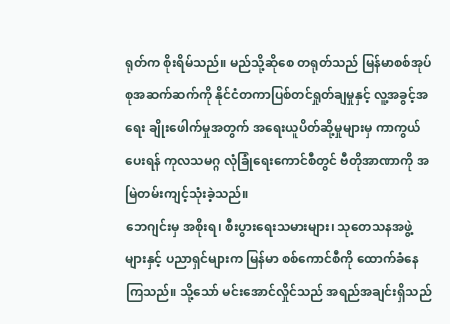ရုတ်က စိုးရိမ်သည်။ မည်သို့ဆိုစေ တရုတ်သည် မြန်မာစစ်အုပ်စုအဆက်ဆက်ကို နိုင်ငံတကာပြစ်တင်ရှုတ်ချမှုနှင့် လူ့အခွင့်အရေး ချိုးဖေါက်မှုအတွက် အရေးယူပိတ်ဆို့မှုများမှ ကာကွယ်ပေးရန် ကုလသမဂ္ဂ လုံခြုံရေးကောင်စီတွင် ဗီတိုအာဏာကို အမြဲတမ်းကျင့်သုံးခဲ့သည်။
ဘေဂျင်းမှ အစိုးရ၊ စီးပွားရေးသမားများ၊ သုတေသနအဖွဲ့များနှင့် ပညာရှင်များက မြန်မာ စစ်ကောင်စီကို ထောက်ခံနေကြသည်။ သို့သော် မင်းအောင်လှိုင်သည် အရည်အချင်းရှိသည်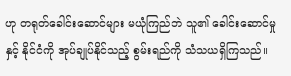ဟု တရုတ်ခေါင်းဆောင်များ မယုံကြည်ဘဲ သူ၏ ခေါင်းဆောင်မှုနှင့် နိုင်ငံကို အုပ်ချုပ်နိုင်သည့် စွမ်းရည်ကို သံသယရှိကြသည်။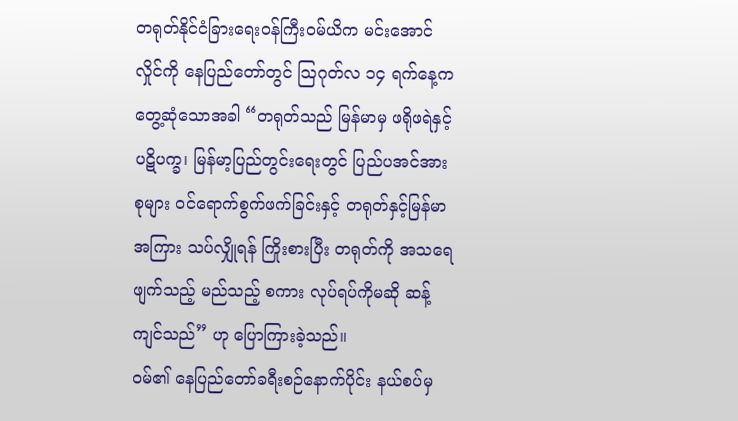တရုတ်နိုင်ငံခြားရေးဝန်ကြီးဝမ်ယိက မင်းအောင်လှိုင်ကို နေပြည်တော်တွင် သြဂုတ်လ ၁၄ ရက်နေ့က တွေ့ဆုံသောအခါ “တရုတ်သည် မြန်မာမှ ဖရိုဖရဲနှင့် ပဋိပက္ခ၊ မြန်မာ့ပြည်တွင်းရေးတွင် ပြည်ပအင်အားစုများ ဝင်ရောက်စွက်ဖက်ခြင်းနှင့် တရုတ်နှင့်မြန်မာအကြား သပ်လျှိုရန် ကြိုးစားပြီး တရုတ်ကို အသရေဖျက်သည့် မည်သည့် စကား လုပ်ရပ်ကိုမဆို ဆန့်ကျင်သည်” ဟု ပြောကြားခဲ့သည်။
ဝမ်၏ နေပြည်တော်ခရီးစဉ်နောက်ပိုင်း နယ်စပ်မှ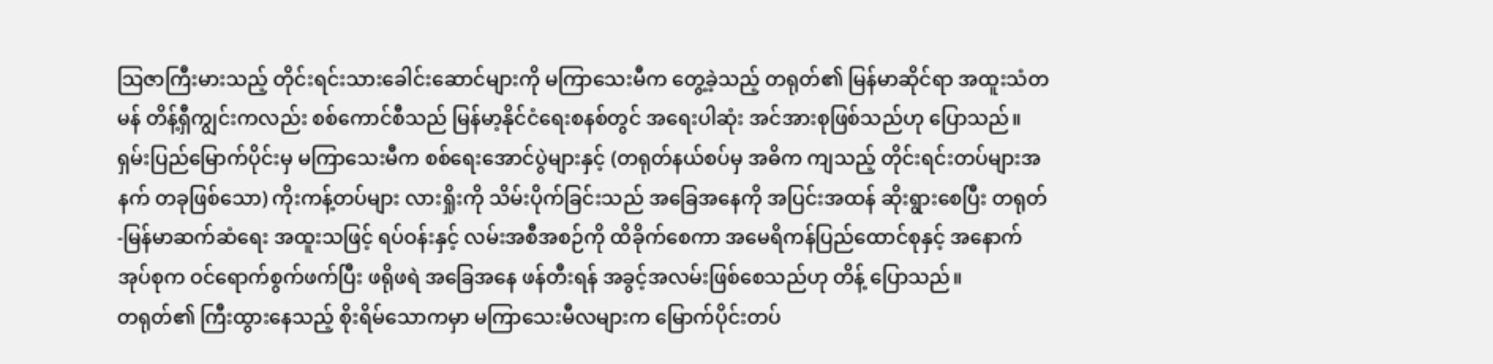သြဇာကြီးမားသည့် တိုင်းရင်းသားခေါင်းဆောင်များကို မကြာသေးမီက တွေ့ခဲ့သည့် တရုတ်၏ မြန်မာဆိုင်ရာ အထူးသံတမန် တိန့်ရှီကျွင်းကလည်း စစ်ကောင်စီသည် မြန်မာ့နိုင်ငံရေးစနစ်တွင် အရေးပါဆုံး အင်အားစုဖြစ်သည်ဟု ပြောသည်။
ရှမ်းပြည်မြောက်ပိုင်းမှ မကြာသေးမီက စစ်ရေးအောင်ပွဲများနှင့် (တရုတ်နယ်စပ်မှ အဓိက ကျသည့် တိုင်းရင်းတပ်များအနက် တခုဖြစ်သော) ကိုးကန့်တပ်များ လားရှိုးကို သိမ်းပိုက်ခြင်းသည် အခြေအနေကို အပြင်းအထန် ဆိုးရွားစေပြီး တရုတ်-မြန်မာဆက်ဆံရေး အထူးသဖြင့် ရပ်ဝန်းနှင့် လမ်းအစီအစဉ်ကို ထိခိုက်စေကာ အမေရိကန်ပြည်ထောင်စုနှင့် အနောက်အုပ်စုက ဝင်ရောက်စွက်ဖက်ပြီး ဖရိုဖရဲ အခြေအနေ ဖန်တီးရန် အခွင့်အလမ်းဖြစ်စေသည်ဟု တိန့် ပြောသည်။
တရုတ်၏ ကြီးထွားနေသည့် စိုးရိမ်သောကမှာ မကြာသေးမီလများက မြောက်ပိုင်းတပ်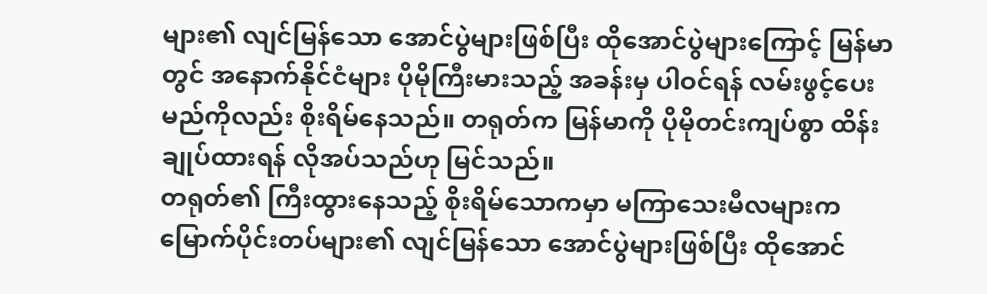များ၏ လျင်မြန်သော အောင်ပွဲများဖြစ်ပြီး ထိုအောင်ပွဲများကြောင့် မြန်မာတွင် အနောက်နိုင်ငံများ ပိုမိုကြီးမားသည့် အခန်းမှ ပါဝင်ရန် လမ်းဖွင့်ပေးမည်ကိုလည်း စိုးရိမ်နေသည်။ တရုတ်က မြန်မာကို ပိုမိုတင်းကျပ်စွာ ထိန်းချုပ်ထားရန် လိုအပ်သည်ဟု မြင်သည်။
တရုတ်၏ ကြီးထွားနေသည့် စိုးရိမ်သောကမှာ မကြာသေးမီလများက မြောက်ပိုင်းတပ်များ၏ လျင်မြန်သော အောင်ပွဲများဖြစ်ပြီး ထိုအောင်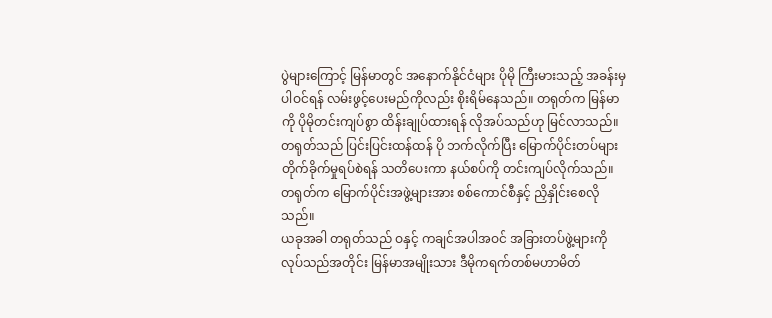ပွဲများကြောင့် မြန်မာတွင် အနောက်နိုင်ငံများ ပိုမို ကြီးမားသည့် အခန်းမှ ပါဝင်ရန် လမ်းဖွင့်ပေးမည်ကိုလည်း စိုးရိမ်နေသည်။ တရုတ်က မြန်မာကို ပိုမိုတင်းကျပ်စွာ ထိန်းချုပ်ထားရန် လိုအပ်သည်ဟု မြင်လာသည်။
တရုတ်သည် ပြင်းပြင်းထန်ထန် ပို ဘက်လိုက်ပြီး မြောက်ပိုင်းတပ်များ တိုက်ခိုက်မှုရပ်စဲရန် သတိပေးကာ နယ်စပ်ကို တင်းကျပ်လိုက်သည်။ တရုတ်က မြောက်ပိုင်းအဖွဲ့များအား စစ်ကောင်စီနှင့် ညှိနှိုင်းစေလိုသည်။
ယခုအခါ တရုတ်သည် ဝနှင့် ကချင်အပါအဝင် အခြားတပ်ဖွဲ့များကို လုပ်သည်အတိုင်း မြန်မာအမျိုးသား ဒီမိုကရက်တစ်မဟာမိတ်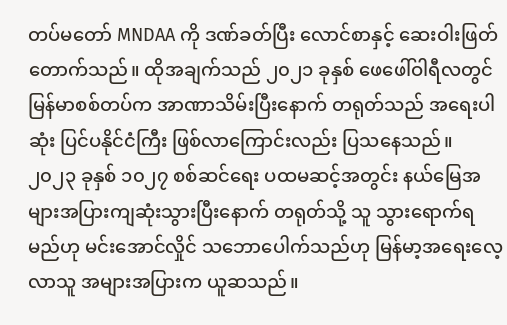တပ်မတော် MNDAA ကို ဒဏ်ခတ်ပြီး လောင်စာနှင့် ဆေးဝါးဖြတ်တောက်သည်။ ထိုအချက်သည် ၂၀၂၁ ခုနှစ် ဖေဖေါ်ဝါရီလတွင် မြန်မာစစ်တပ်က အာဏာသိမ်းပြီးနောက် တရုတ်သည် အရေးပါဆုံး ပြင်ပနိုင်ငံကြီး ဖြစ်လာကြောင်းလည်း ပြသနေသည်။ ၂၀၂၃ ခုနှစ် ၁၀၂၇ စစ်ဆင်ရေး ပထမဆင့်အတွင်း နယ်မြေအများအပြားကျဆုံးသွားပြီးနောက် တရုတ်သို့ သူ သွားရောက်ရမည်ဟု မင်းအောင်လှိုင် သဘောပေါက်သည်ဟု မြန်မာ့အရေးလေ့လာသူ အများအပြားက ယူဆသည်။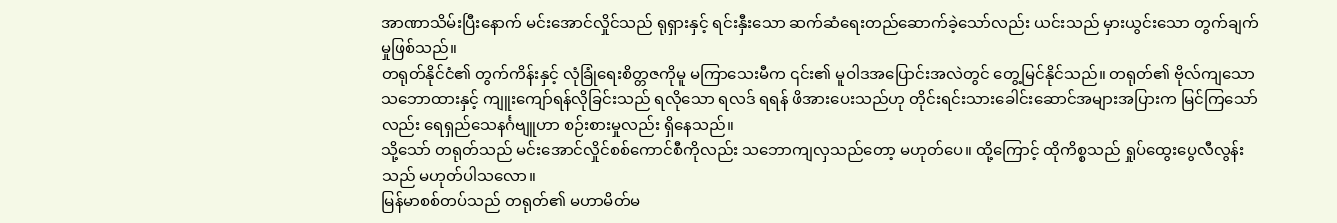အာဏာသိမ်းပြီးနောက် မင်းအောင်လှိုင်သည် ရုရှားနှင့် ရင်းနှီးသော ဆက်ဆံရေးတည်ဆောက်ခဲ့သော်လည်း ယင်းသည် မှားယွင်းသော တွက်ချက်မှုဖြစ်သည်။
တရုတ်နိုင်ငံ၏ တွက်ကိန်းနှင့် လုံခြုံရေးစိတ္တဇကိုမူ မကြာသေးမီက ၎င်း၏ မူဝါဒအပြောင်းအလဲတွင် တွေ့မြင်နိုင်သည်။ တရုတ်၏ ဗိုလ်ကျသော သဘောထားနှင့် ကျူးကျော်ရန်လိုခြင်းသည် ရလိုသော ရလဒ် ရရန် ဖိအားပေးသည်ဟု တိုင်းရင်းသားခေါင်းဆောင်အများအပြားက မြင်ကြသော်လည်း ရေရှည်သေနင်္ဂဗျူဟာ စဉ်းစားမှုလည်း ရှိနေသည်။
သို့သော် တရုတ်သည် မင်းအောင်လှိုင်စစ်ကောင်စီကိုလည်း သဘောကျလှသည်တော့ မဟုတ်ပေ။ ထို့ကြောင့် ထိုကိစ္စသည် ရှုပ်ထွေးပွေလီလွန်းသည် မဟုတ်ပါသလော။
မြန်မာစစ်တပ်သည် တရုတ်၏ မဟာမိတ်မ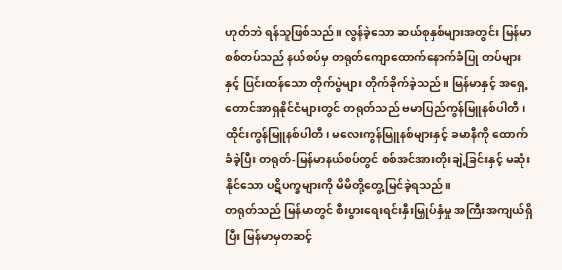ဟုတ်ဘဲ ရန်သူဖြစ်သည်။ လွန်ခဲ့သော ဆယ်စုနှစ်များအတွင်း မြန်မာစစ်တပ်သည် နယ်စပ်မှ တရုတ်ကျောထောက်နောက်ခံပြု တပ်များနှင့် ပြင်းထန်သော တိုက်ပွဲများ တိုက်ခိုက်ခဲ့သည်။ မြန်မာနှင့် အရှေ့တောင်အာရှနိုင်ငံများတွင် တရုတ်သည် ဗမာပြည်ကွန်မြူနစ်ပါတီ၊ ထိုင်းကွန်မြူနစ်ပါတီ၊ မလေးကွန်မြူနစ်များနှင့် ခမာနီကို ထောက်ခံခဲ့ပြီး တရုတ်-မြန်မာနယ်စပ်တွင် စစ်အင်အားတိုးချဲ့ခြင်းနှင့် မဆုံးနိုင်သော ပဋိပက္ခများကို မိမိတို့တွေ့မြင်ခဲ့ရသည်။
တရုတ်သည် မြန်မာတွင် စီးပွားရေးရင်းနှီးမြှုပ်နှံမှု အကြီးအကျယ်ရှိပြီး မြန်မာမှတဆင့်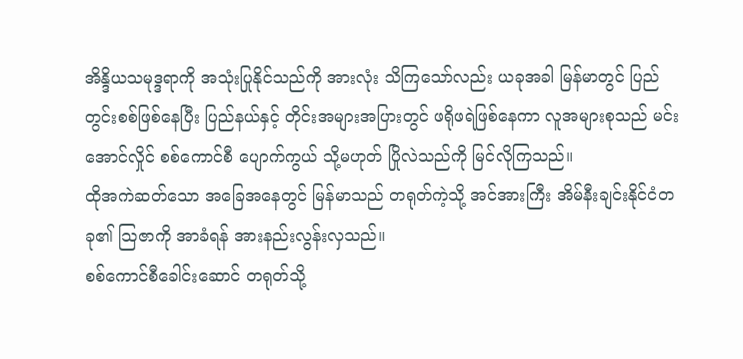အိန္ဒိယသမုဒ္ဒရာကို အသုံးပြုနိုင်သည်ကို အားလုံး သိကြသော်လည်း ယခုအခါ မြန်မာတွင် ပြည်တွင်းစစ်ဖြစ်နေပြီး ပြည်နယ်နှင့် တိုင်းအများအပြားတွင် ဖရိုဖရဲဖြစ်နေကာ လူအများစုသည် မင်းအောင်လှိုင် စစ်ကောင်စီ ပျောက်ကွယ် သို့မဟုတ် ပြိုလဲသည်ကို မြင်လိုကြသည်။
ထိုအကဲဆတ်သော အခြေအနေတွင် မြန်မာသည် တရုတ်ကဲ့သို့ အင်အားကြီး အိမ်နီးချင်းနိုင်ငံတခု၏ သြဇာကို အာခံရန် အားနည်းလွန်းလှသည်။
စစ်ကောင်စီခေါင်းဆောင် တရုတ်သို့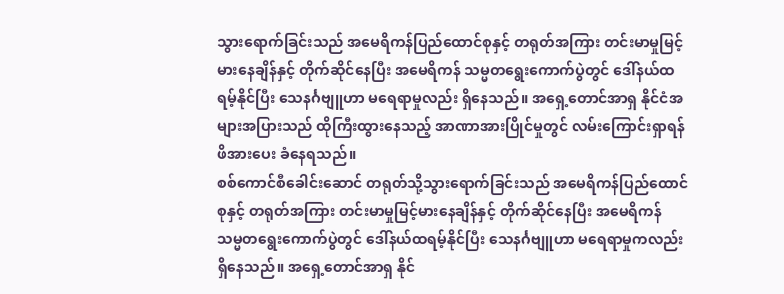သွားရောက်ခြင်းသည် အမေရိကန်ပြည်ထောင်စုနှင့် တရုတ်အကြား တင်းမာမှုမြင့်မားနေချိန်နှင့် တိုက်ဆိုင်နေပြီး အမေရိကန် သမ္မတရွေးကောက်ပွဲတွင် ဒေါ်နယ်ထရမ့်နိုင်ပြီး သေနင်္ဂဗျူဟာ မရေရာမှုလည်း ရှိနေသည်။ အရှေ့တောင်အာရှ နိုင်ငံအများအပြားသည် ထိုကြီးထွားနေသည့် အာဏာအားပြိုင်မှုတွင် လမ်းကြောင်းရှာရန် ဖိအားပေး ခံနေရသည်။
စစ်ကောင်စီခေါင်းဆောင် တရုတ်သို့သွားရောက်ခြင်းသည် အမေရိကန်ပြည်ထောင်စုနှင့် တရုတ်အကြား တင်းမာမှုမြင့်မားနေချိန်နှင့် တိုက်ဆိုင်နေပြီး အမေရိကန် သမ္မတရွေးကောက်ပွဲတွင် ဒေါ်နယ်ထရမ့်နိုင်ပြီး သေနင်္ဂဗျူဟာ မရေရာမှုကလည်း ရှိနေသည်။ အရှေ့တောင်အာရှ နိုင်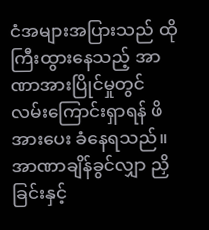ငံအများအပြားသည် ထိုကြီးထွားနေသည့် အာဏာအားပြိုင်မှုတွင် လမ်းကြောင်းရှာရန် ဖိအားပေး ခံနေရသည်။
အာဏာချိန်ခွင်လျှာ ညှိခြင်းနှင့်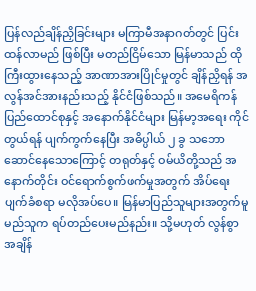ပြန်လည်ချိန်ညှိခြင်းများ မကြာမီအနာဂတ်တွင် ပြင်းထန်လာမည် ဖြစ်ပြီး မတည်ငြိမ်သော မြန်မာသည် ထိုကြီးထွားနေသည့် အာဏာအားပြိုင်မှုတွင် ချိန်ညှိရန် အလွန်အင်အားနည်းသည့် နိုင်ငံဖြစ်သည်။ အမေရိကန် ပြည်ထောင်စုနှင့် အနောက်နိုင်ငံများ မြန်မာ့အရေး ကိုင်တွယ်ရန် ပျက်ကွက်နေပြီး အဓိပ္ပါယ် ၂ ခွ သဘောဆောင်နေသောကြောင့် တရုတ်နှင့် ဝမ်ယိတို့သည် အနောက်တိုင်း ဝင်ရောက်စွက်ဖက်မှုအတွက် အိပ်ရေးပျက်ခံစရာ မလိုအပ်ပေ။ မြန်မာပြည်သူများအတွက်မူ မည်သူက ရပ်တည်ပေးမည်နည်း။ သို့မဟုတ် လွန်စွာ အချိန်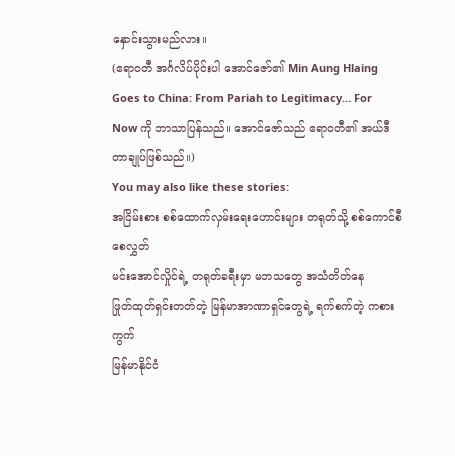နှောင်းသွားမည်လား။
(ဧရာဝတီ အင်္ဂလိပ်ပိုင်းပါ အောင်ဇော်၏ Min Aung Hlaing Goes to China: From Pariah to Legitimacy… For Now ကို ဘာသာပြန်သည်။ အောင်ဇော်သည် ဧရာဝတီ၏ အယ်ဒီတာချုပ်ဖြစ်သည်။)
You may also like these stories:
အငြိမ်းစား စစ်ထောက်လှမ်းရေးဟောင်းများ တရုတ်သို့ စစ်ကောင်စီစေလွှတ်
မင်းအောင်လှိုင်ရဲ့ တရုတ်ခရီးမှာ မဘသတွေ အသံတိတ်နေ
ဖြုတ်ထုတ်ရှင်းတတ်တဲ့ မြန်မာအာဏာရှင်တွေရဲ့ ရက်စက်တဲ့ ကစားကွက်
မြန်မာနိုင်ငံ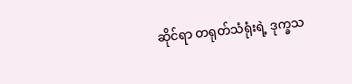ဆိုင်ရာ တရုတ်သံရုံးရဲ့ ဒုက္ခသ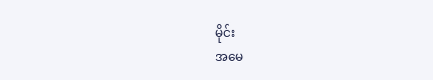မိုင်း
အမေ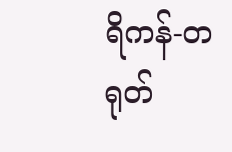ရိကန်-တရုတ်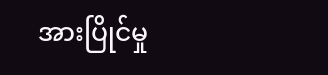အားပြိုင်မှု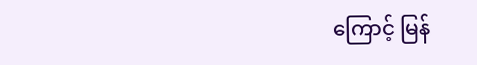ကြောင့် မြန်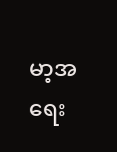မာ့အရေး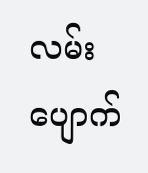လမ်းပျောက်